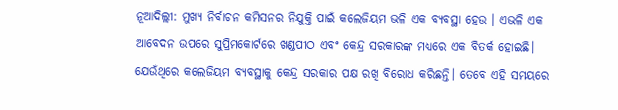ନୂଆଦିଲ୍ଲୀ: ମୁଖ୍ୟ ନିର୍ବାଚନ କମିସନର ନିଯୁକ୍ତି ପାଇଁ କଲେଜିୟମ ଭଳି ଏକ ବ୍ୟବସ୍ଥା ହେଉ । ଏଭଳି ଏକ ଆବେଦନ ଉପରେ ସୁପ୍ରିମକୋର୍ଟରେ ଖଣ୍ଡପୀଠ ଏବଂ କେନ୍ଦ୍ର ସରକାରଙ୍କ ମଧ୍ୟରେ ଏକ ବିତର୍କ ହୋଇଛି। ଯେଉଁଥିରେ କଲେଜିୟମ ବ୍ୟବସ୍ଥାକୁ କେନ୍ଦ୍ର ସରକାର ପକ୍ଷ ରଖି ବିରୋଧ କରିଛନ୍ତି। ତେବେ ଏହି ସମୟରେ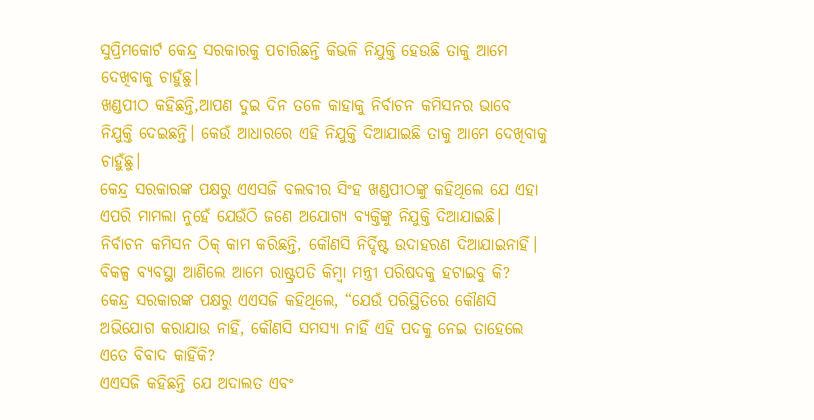ସୁପ୍ରିମକୋର୍ଟ କେନ୍ଦ୍ର ସରକାରକୁ ପଚାରିଛନ୍ତି କିଭଳି ନିଯୁକ୍ତି ହେଉଛି ତାକୁ ଆମେ ଦେଖିବାକୁ ଚାହୁଁଛୁ।
ଖଣ୍ଡପୀଠ କହିଛନ୍ତି,ଆପଣ ଦୁଇ ଦିନ ତଳେ କାହାକୁ ନିର୍ବାଚନ କମିସନର ଭାବେ ନିଯୁକ୍ତି ଦେଇଛନ୍ତି। କେଉଁ ଆଧାରରେ ଏହି ନିଯୁକ୍ତି ଦିଆଯାଇଛି ତାକୁ ଆମେ ଦେଖିବାକୁ ଚାହୁଁଛୁ।
କେନ୍ଦ୍ର ସରକାରଙ୍କ ପକ୍ଷରୁ ଏଏସଜି ବଲବୀର ସିଂହ ଖଣ୍ଡପୀଠଙ୍କୁ କହିଥିଲେ ଯେ ଏହା ଏପରି ମାମଲା ନୁହେଁ ଯେଉଁଠି ଜଣେ ଅଯୋଗ୍ୟ ବ୍ୟକ୍ତିଙ୍କୁ ନିଯୁକ୍ତି ଦିଆଯାଇଛି। ନିର୍ବାଚନ କମିସନ ଠିକ୍ କାମ କରିଛନ୍ତି, କୌଣସି ନିର୍ଦ୍ଦିଷ୍ଟ ଉଦାହରଣ ଦିଆଯାଇନାହିଁ। ବିକଳ୍ପ ବ୍ୟବସ୍ଥା ଆଣିଲେ ଆମେ ରାଷ୍ଟ୍ରପତି କିମ୍ବା ମନ୍ତ୍ରୀ ପରିଷଦକୁ ହଟାଇବୁ କି?
କେନ୍ଦ୍ର ସରକାରଙ୍କ ପକ୍ଷରୁ ଏଏସଜି କହିଥିଲେ, “ଯେଉଁ ପରିସ୍ଥିତିରେ କୌଣସି ଅଭିଯୋଗ କରାଯାଉ ନାହିଁ, କୌଣସି ସମସ୍ୟା ନାହିଁ ଏହି ପଦକୁ ନେଇ ତାହେଲେ ଏତେ ବିବାଦ କାହିଁକି?
ଏଏସଜି କହିଛନ୍ତି ଯେ ଅଦାଲତ ଏବଂ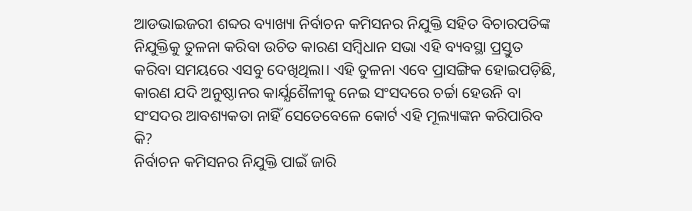ଆଡଭାଇଜରୀ ଶବ୍ଦର ବ୍ୟାଖ୍ୟା ନିର୍ବାଚନ କମିସନର ନିଯୁକ୍ତି ସହିତ ବିଚାରପତିଙ୍କ ନିଯୁକ୍ତିକୁ ତୁଳନା କରିବା ଉଚିତ କାରଣ ସମ୍ବିଧାନ ସଭା ଏହି ବ୍ୟବସ୍ଥା ପ୍ରସ୍ତୁତ କରିବା ସମୟରେ ଏସବୁ ଦେଖିଥିଲା। ଏହି ତୁଳନା ଏବେ ପ୍ରାସଙ୍ଗିକ ହୋଇପଡ଼ିଛି, କାରଣ ଯଦି ଅନୁଷ୍ଠାନର କାର୍ଯ୍ଯଶୈଳୀକୁ ନେଇ ସଂସଦରେ ଚର୍ଚ୍ଚା ହେଉନି ବା ସଂସଦର ଆବଶ୍ୟକତା ନାହିଁ ସେତେବେଳେ କୋର୍ଟ ଏହି ମୂଲ୍ୟାଙ୍କନ କରିପାରିବ କି?
ନିର୍ବାଚନ କମିସନର ନିଯୁକ୍ତି ପାଇଁ ଜାରି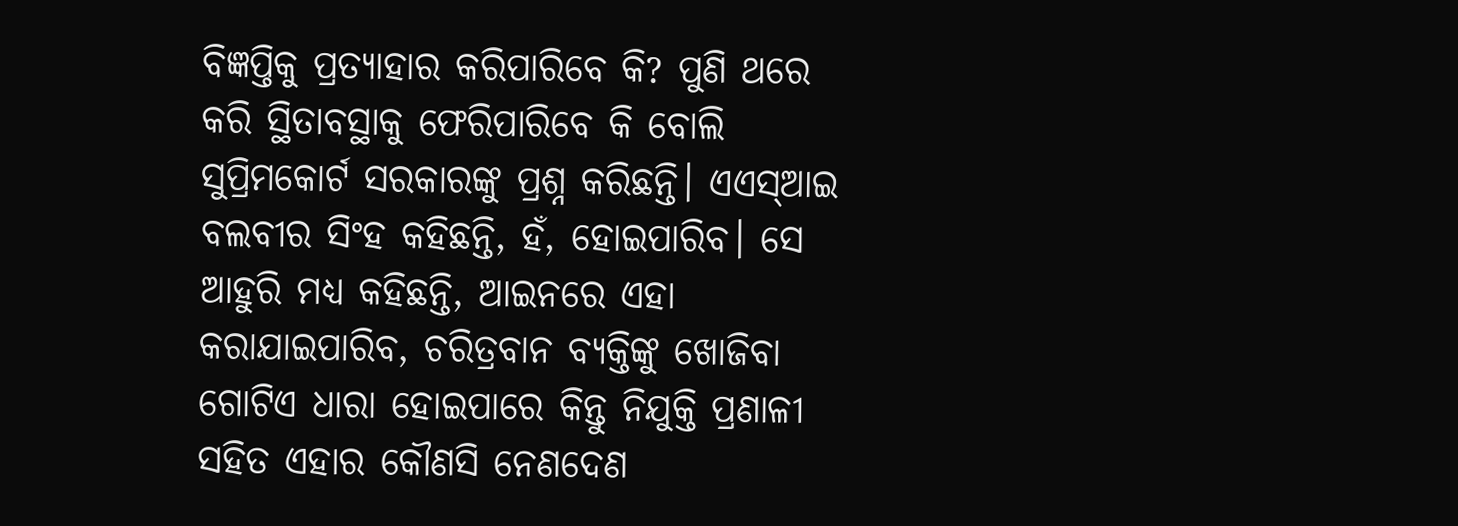ବିଜ୍ଞପ୍ତିକୁ ପ୍ରତ୍ୟାହାର କରିପାରିବେ କି? ପୁଣି ଥରେ କରି ସ୍ଥିତାବସ୍ଥାକୁ ଫେରିପାରିବେ କି ବୋଲି ସୁପ୍ରିମକୋର୍ଟ ସରକାରଙ୍କୁ ପ୍ରଶ୍ନ କରିଛନ୍ତି। ଏଏସ୍ଆଇ ବଲବୀର ସିଂହ କହିଛନ୍ତି, ହଁ, ହୋଇପାରିବ। ସେ ଆହୁରି ମଧ୍ୟ କହିଛନ୍ତି, ଆଇନରେ ଏହା କରାଯାଇପାରିବ, ଚରିତ୍ରବାନ ବ୍ୟକ୍ତିଙ୍କୁ ଖୋଜିବା ଗୋଟିଏ ଧାରା ହୋଇପାରେ କିନ୍ତୁ ନିଯୁକ୍ତି ପ୍ରଣାଳୀ ସହିତ ଏହାର କୌଣସି ନେଣଦେଣ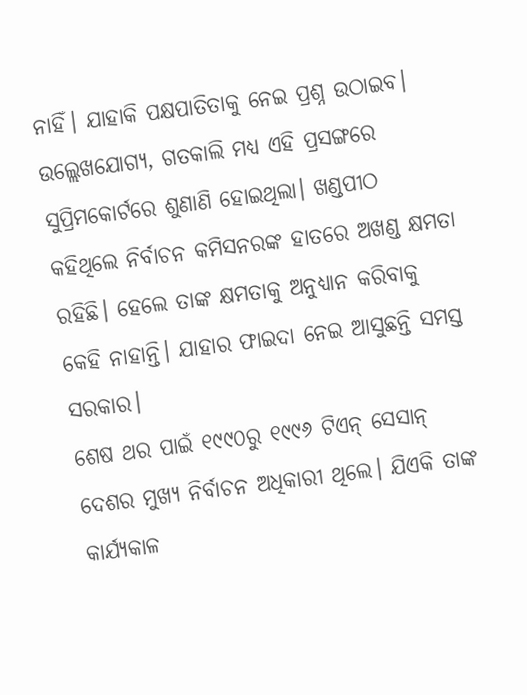ନାହିଁ। ଯାହାକି ପକ୍ଷପାତିତାକୁ ନେଇ ପ୍ରଶ୍ନ ଉଠାଇବ।
ଉଲ୍ଲେଖଯୋଗ୍ୟ, ଗତକାଲି ମଧ୍ୟ ଏହି ପ୍ରସଙ୍ଗରେ ସୁପ୍ରିମକୋର୍ଟରେ ଶୁଣାଣି ହୋଇଥିଲା। ଖଣ୍ଡପୀଠ କହିଥିଲେ ନିର୍ବାଚନ କମିସନରଙ୍କ ହାତରେ ଅଖଣ୍ଡ କ୍ଷମତା ରହିଛି। ହେଲେ ତାଙ୍କ କ୍ଷମତାକୁ ଅନୁଧ୍ୟାନ କରିବାକୁ କେହି ନାହାନ୍ତି। ଯାହାର ଫାଇଦା ନେଇ ଆସୁଛନ୍ତି ସମସ୍ତ ସରକାର।
ଶେଷ ଥର ପାଇଁ ୧୯୯୦ରୁ ୧୯୯୬ ଟିଏନ୍ ସେସାନ୍ ଦେଶର ମୁଖ୍ୟ ନିର୍ବାଚନ ଅଧିକାରୀ ଥିଲେ। ଯିଏକି ତାଙ୍କ କାର୍ଯ୍ୟକାଳ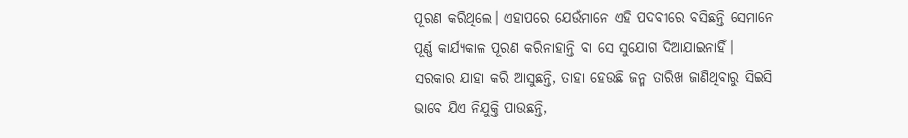ପୂରଣ କରିଥିଲେ। ଏହାପରେ ଯେଉଁମାନେ ଏହି ପଦବୀରେ ବସିଛନ୍ତି ସେମାନେ ପୂର୍ଣ୍ଣ କାର୍ଯ୍ୟକାଳ ପୂରଣ କରିନାହାନ୍ତି ବା ସେ ସୁଯୋଗ ଦିଆଯାଇନାହିଁ।
ସରକାର ଯାହା କରି ଆସୁଛନ୍ତି, ତାହା ହେଉଛି ଜନ୍ମ ତାରିଖ ଜାଣିଥିବାରୁ ସିଇସି ଭାବେ ଯିଏ ନିଯୁକ୍ତି ପାଉଛନ୍ତି,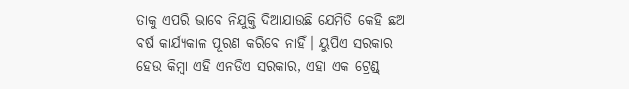ତାକୁ ଏପରି ଭାବେ ନିଯୁକ୍ତି ଦିଆଯାଉଛି ଯେମିତି କେହି ଛଅ ବର୍ଷ କାର୍ଯ୍ୟକାଳ ପୂରଣ କରିବେ ନାହିଁ। ୟୁପିଏ ସରକାର ହେଉ କିମ୍ବା ଏହି ଏନଡିଏ ସରକାର, ଏହା ଏକ ଟ୍ରେଣ୍ଡ୍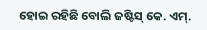ହୋଇ ରହିଛି ବୋଲି ଜଷ୍ଟିସ୍ କେ. ଏମ୍.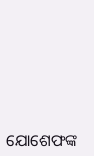ଯୋଶେଫଙ୍କ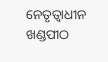ନେତୃତ୍ୱାଧୀନ ଖଣ୍ଡପୀଠ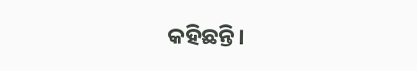କହିଛନ୍ତି।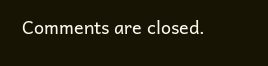Comments are closed.